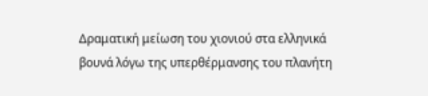Δραματική μείωση του χιονιού στα ελληνικά βουνά λόγω της υπερθέρμανσης του πλανήτη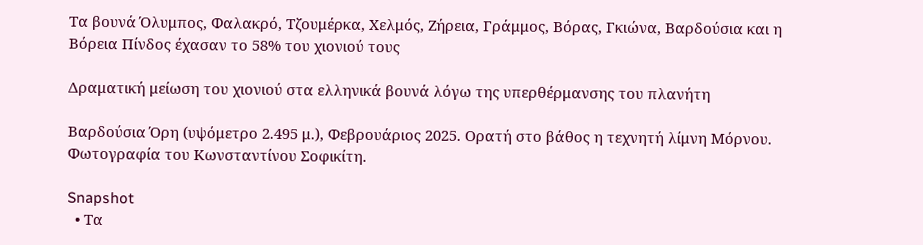Τα βουνά Όλυμπος, Φαλακρό, Τζουμέρκα, Χελμός, Ζήρεια, Γράμμος, Βόρας, Γκιώνα, Βαρδούσια και η Βόρεια Πίνδος έχασαν το 58% του χιονιού τους

Δραματική μείωση του χιονιού στα ελληνικά βουνά λόγω της υπερθέρμανσης του πλανήτη

Βαρδούσια Όρη (υψόμετρο 2.495 μ.), Φεβρουάριος 2025. Ορατή στο βάθος η τεχνητή λίμνη Μόρνου. Φωτογραφία του Κωνσταντίνου Σοφικίτη.

Snapshot
  • Τα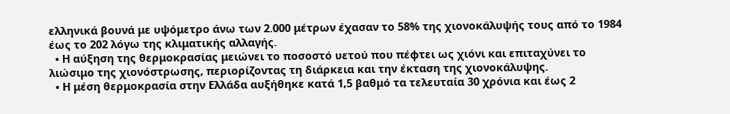ελληνικά βουνά με υψόμετρο άνω των 2.000 μέτρων έχασαν το 58% της χιονοκάλυψής τους από το 1984 έως το 202 λόγω της κλιματικής αλλαγής.
  • Η αύξηση της θερμοκρασίας μειώνει το ποσοστό υετού που πέφτει ως χιόνι και επιταχύνει το λιώσιμο της χιονόστρωσης, περιορίζοντας τη διάρκεια και την έκταση της χιονοκάλυψης.
  • Η μέση θερμοκρασία στην Ελλάδα αυξήθηκε κατά 1,5 βαθμό τα τελευταία 30 χρόνια και έως 2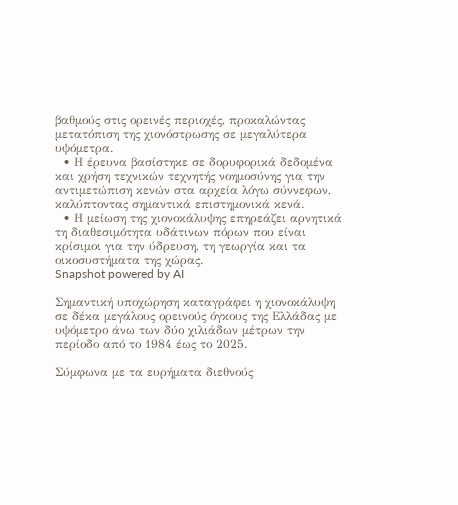βαθμούς στις ορεινές περιοχές, προκαλώντας μετατόπιση της χιονόστρωσης σε μεγαλύτερα υψόμετρα.
  • Η έρευνα βασίστηκε σε δορυφορικά δεδομένα και χρήση τεχνικών τεχνητής νοημοσύνης για την αντιμετώπιση κενών στα αρχεία λόγω σύννεφων, καλύπτοντας σημαντικά επιστημονικά κενά.
  • Η μείωση της χιονοκάλυψης επηρεάζει αρνητικά τη διαθεσιμότητα υδάτινων πόρων που είναι κρίσιμοι για την ύδρευση, τη γεωργία και τα οικοσυστήματα της χώρας.
Snapshot powered by AI

Σημαντική υποχώρηση καταγράφει η χιονοκάλυψη σε δέκα μεγάλους ορεινούς όγκους της Ελλάδας με υψόμετρο άνω των δύο χιλιάδων μέτρων την περίοδο από το 1984 έως το 2025.

Σύμφωνα με τα ευρήματα διεθνούς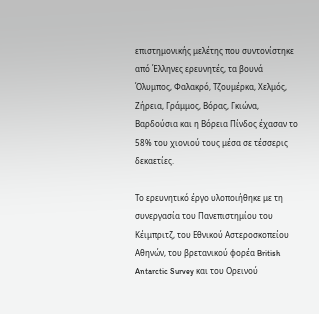επιστημονικής μελέτης που συντονίστηκε από Έλληνες ερευνητές, τα βουνά Όλυμπος, Φαλακρό, Τζουμέρκα, Χελμός, Ζήρεια, Γράμμος, Βόρας, Γκιώνα, Βαρδούσια και η Βόρεια Πίνδος έχασαν το 58% του χιονιού τους μέσα σε τέσσερις δεκαετίες.

Το ερευνητικό έργο υλοποιήθηκε με τη συνεργασία του Πανεπιστημίου του Κέιμπριτζ, του Εθνικού Αστεροσκοπείου Αθηνών, του βρετανικού φορέα British Antarctic Survey και του Ορεινού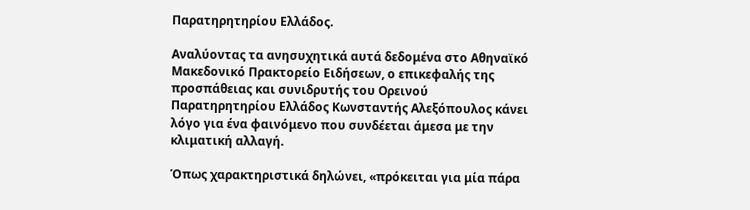Παρατηρητηρίου Ελλάδος.

Αναλύοντας τα ανησυχητικά αυτά δεδομένα στο Αθηναϊκό Μακεδονικό Πρακτορείο Ειδήσεων, ο επικεφαλής της προσπάθειας και συνιδρυτής του Ορεινού Παρατηρητηρίου Ελλάδος Κωνσταντής Αλεξόπουλος κάνει λόγο για ένα φαινόμενο που συνδέεται άμεσα με την κλιματική αλλαγή.

Όπως χαρακτηριστικά δηλώνει, «πρόκειται για μία πάρα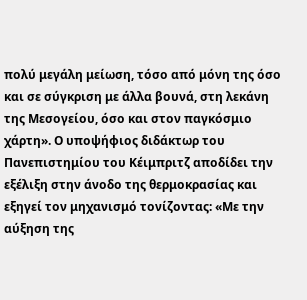πολύ μεγάλη μείωση, τόσο από μόνη της όσο και σε σύγκριση με άλλα βουνά, στη λεκάνη της Μεσογείου, όσο και στον παγκόσμιο χάρτη». Ο υποψήφιος διδάκτωρ του Πανεπιστημίου του Κέιμπριτζ αποδίδει την εξέλιξη στην άνοδο της θερμοκρασίας και εξηγεί τον μηχανισμό τονίζοντας: «Με την αύξηση της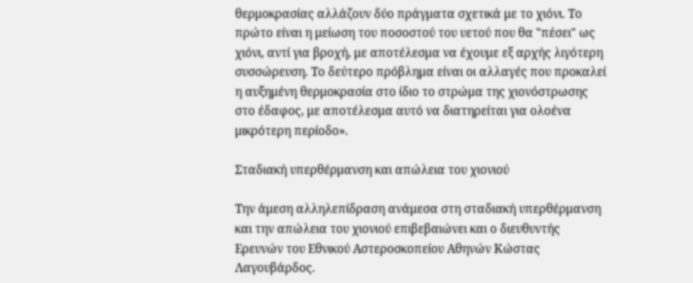θερμοκρασίας αλλάζουν δύο πράγματα σχετικά με το χιόνι. Το πρώτο είναι η μείωση του ποσοστού του υετού που θα "πέσει" ως χιόνι, αντί για βροχή, με αποτέλεσμα να έχουμε εξ αρχής λιγότερη συσσώρευση. Το δεύτερο πρόβλημα είναι οι αλλαγές που προκαλεί η αυξημένη θερμοκρασία στο ίδιο το στρώμα της χιονόστρωσης στο έδαφος, με αποτέλεσμα αυτό να διατηρείται για ολοένα μικρότερη περίοδο».

Σταδιακή υπερθέρμανση και απώλεια του χιονιού

Την άμεση αλληλεπίδραση ανάμεσα στη σταδιακή υπερθέρμανση και την απώλεια του χιονιού επιβεβαιώνει και ο διευθυντής Ερευνών του Εθνικού Αστεροσκοπείου Αθηνών Κώστας Λαγουβάρδος.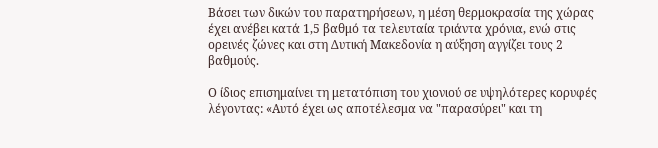Βάσει των δικών του παρατηρήσεων, η μέση θερμοκρασία της χώρας έχει ανέβει κατά 1,5 βαθμό τα τελευταία τριάντα χρόνια, ενώ στις ορεινές ζώνες και στη Δυτική Μακεδονία η αύξηση αγγίζει τους 2 βαθμούς.

Ο ίδιος επισημαίνει τη μετατόπιση του χιονιού σε υψηλότερες κορυφές λέγοντας: «Αυτό έχει ως αποτέλεσμα να "παρασύρει" και τη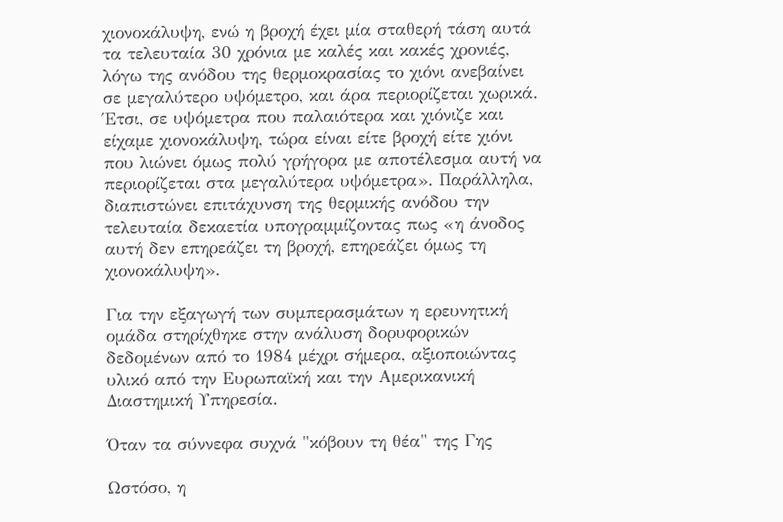χιονοκάλυψη, ενώ η βροχή έχει μία σταθερή τάση αυτά τα τελευταία 30 χρόνια με καλές και κακές χρονιές, λόγω της ανόδου της θερμοκρασίας το χιόνι ανεβαίνει σε μεγαλύτερο υψόμετρο, και άρα περιορίζεται χωρικά. Έτσι, σε υψόμετρα που παλαιότερα και χιόνιζε και είχαμε χιονοκάλυψη, τώρα είναι είτε βροχή είτε χιόνι που λιώνει όμως πολύ γρήγορα με αποτέλεσμα αυτή να περιορίζεται στα μεγαλύτερα υψόμετρα». Παράλληλα, διαπιστώνει επιτάχυνση της θερμικής ανόδου την τελευταία δεκαετία υπογραμμίζοντας πως «η άνοδος αυτή δεν επηρεάζει τη βροχή, επηρεάζει όμως τη χιονοκάλυψη».

Για την εξαγωγή των συμπερασμάτων η ερευνητική ομάδα στηρίχθηκε στην ανάλυση δορυφορικών δεδομένων από το 1984 μέχρι σήμερα, αξιοποιώντας υλικό από την Ευρωπαϊκή και την Αμερικανική Διαστημική Υπηρεσία.

Όταν τα σύννεφα συχνά "κόβουν τη θέα" της Γης

Ωστόσο, η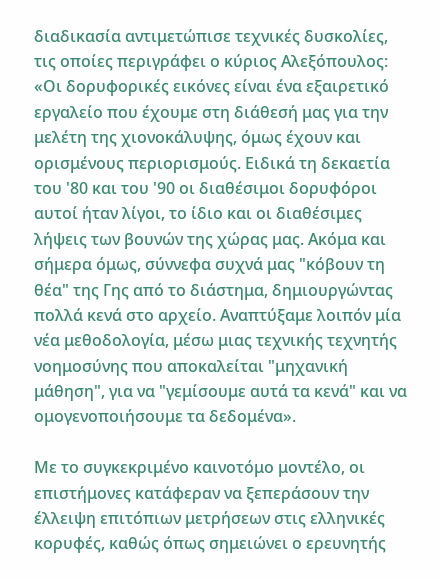διαδικασία αντιμετώπισε τεχνικές δυσκολίες, τις οποίες περιγράφει ο κύριος Αλεξόπουλος: «Οι δορυφορικές εικόνες είναι ένα εξαιρετικό εργαλείο που έχουμε στη διάθεσή μας για την μελέτη της χιονοκάλυψης, όμως έχουν και ορισμένους περιορισμούς. Ειδικά τη δεκαετία του '80 και του '90 οι διαθέσιμοι δορυφόροι αυτοί ήταν λίγοι, το ίδιο και οι διαθέσιμες λήψεις των βουνών της χώρας μας. Ακόμα και σήμερα όμως, σύννεφα συχνά μας "κόβουν τη θέα" της Γης από το διάστημα, δημιουργώντας πολλά κενά στο αρχείο. Αναπτύξαμε λοιπόν μία νέα μεθοδολογία, μέσω μιας τεχνικής τεχνητής νοημοσύνης που αποκαλείται "μηχανική μάθηση", για να "γεμίσουμε αυτά τα κενά" και να ομογενοποιήσουμε τα δεδομένα».

Με το συγκεκριμένο καινοτόμο μοντέλο, οι επιστήμονες κατάφεραν να ξεπεράσουν την έλλειψη επιτόπιων μετρήσεων στις ελληνικές κορυφές, καθώς όπως σημειώνει ο ερευνητής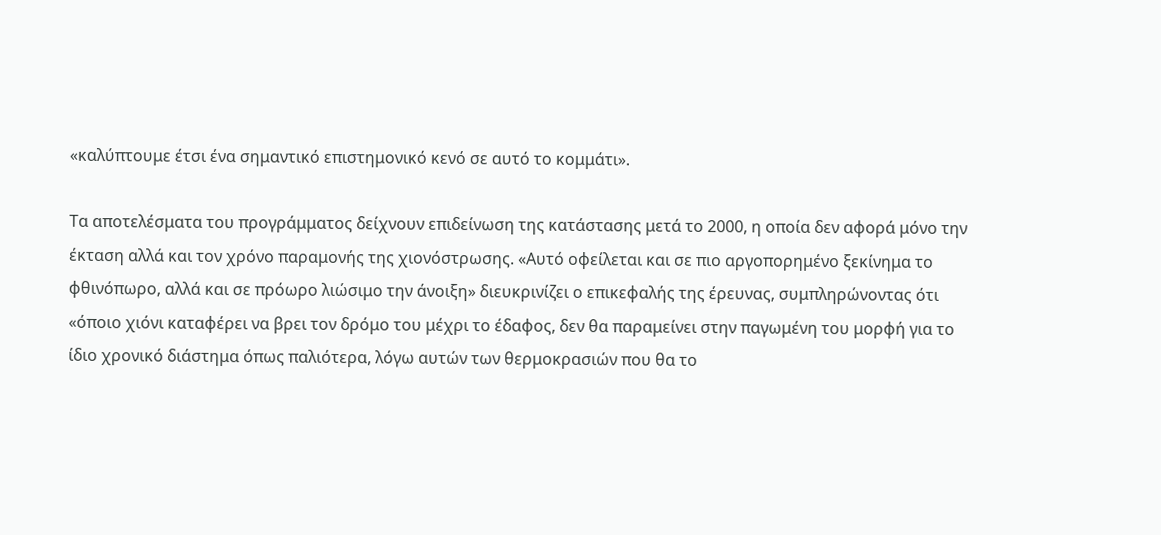«καλύπτουμε έτσι ένα σημαντικό επιστημονικό κενό σε αυτό το κομμάτι».

Τα αποτελέσματα του προγράμματος δείχνουν επιδείνωση της κατάστασης μετά το 2000, η οποία δεν αφορά μόνο την έκταση αλλά και τον χρόνο παραμονής της χιονόστρωσης. «Αυτό οφείλεται και σε πιο αργοπορημένο ξεκίνημα το φθινόπωρο, αλλά και σε πρόωρο λιώσιμο την άνοιξη» διευκρινίζει ο επικεφαλής της έρευνας, συμπληρώνοντας ότι «όποιο χιόνι καταφέρει να βρει τον δρόμο του μέχρι το έδαφος, δεν θα παραμείνει στην παγωμένη του μορφή για το ίδιο χρονικό διάστημα όπως παλιότερα, λόγω αυτών των θερμοκρασιών που θα το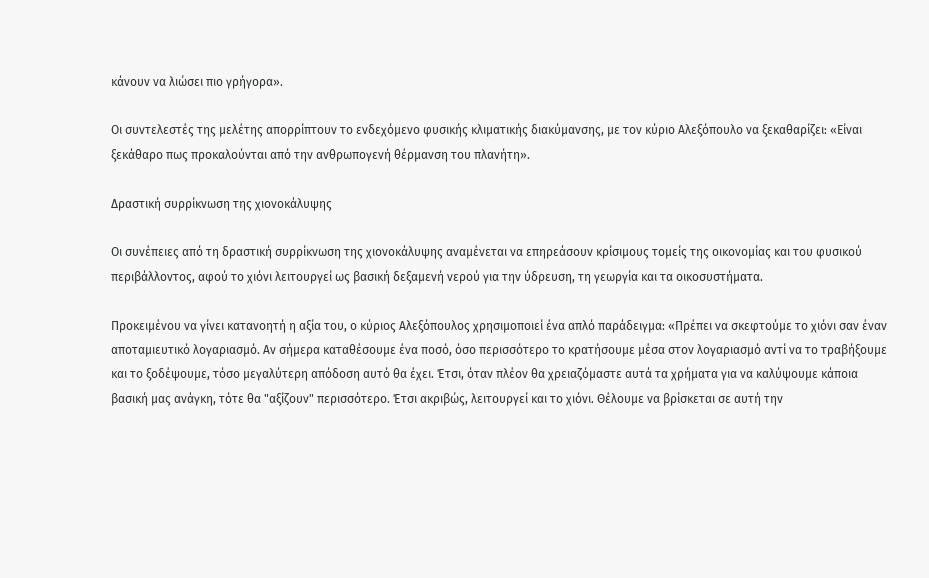κάνουν να λιώσει πιο γρήγορα».

Οι συντελεστές της μελέτης απορρίπτουν το ενδεχόμενο φυσικής κλιματικής διακύμανσης, με τον κύριο Αλεξόπουλο να ξεκαθαρίζει: «Είναι ξεκάθαρο πως προκαλούνται από την ανθρωπογενή θέρμανση του πλανήτη».

Δραστική συρρίκνωση της χιονοκάλυψης

Οι συνέπειες από τη δραστική συρρίκνωση της χιονοκάλυψης αναμένεται να επηρεάσουν κρίσιμους τομείς της οικονομίας και του φυσικού περιβάλλοντος, αφού το χιόνι λειτουργεί ως βασική δεξαμενή νερού για την ύδρευση, τη γεωργία και τα οικοσυστήματα.

Προκειμένου να γίνει κατανοητή η αξία του, ο κύριος Αλεξόπουλος χρησιμοποιεί ένα απλό παράδειγμα: «Πρέπει να σκεφτούμε το χιόνι σαν έναν αποταμιευτικό λογαριασμό. Αν σήμερα καταθέσουμε ένα ποσό, όσο περισσότερο το κρατήσουμε μέσα στον λογαριασμό αντί να το τραβήξουμε και το ξοδέψουμε, τόσο μεγαλύτερη απόδοση αυτό θα έχει. Έτσι, όταν πλέον θα χρειαζόμαστε αυτά τα χρήματα για να καλύψουμε κάποια βασική μας ανάγκη, τότε θα "αξίζουν" περισσότερο. Έτσι ακριβώς, λειτουργεί και το χιόνι. Θέλουμε να βρίσκεται σε αυτή την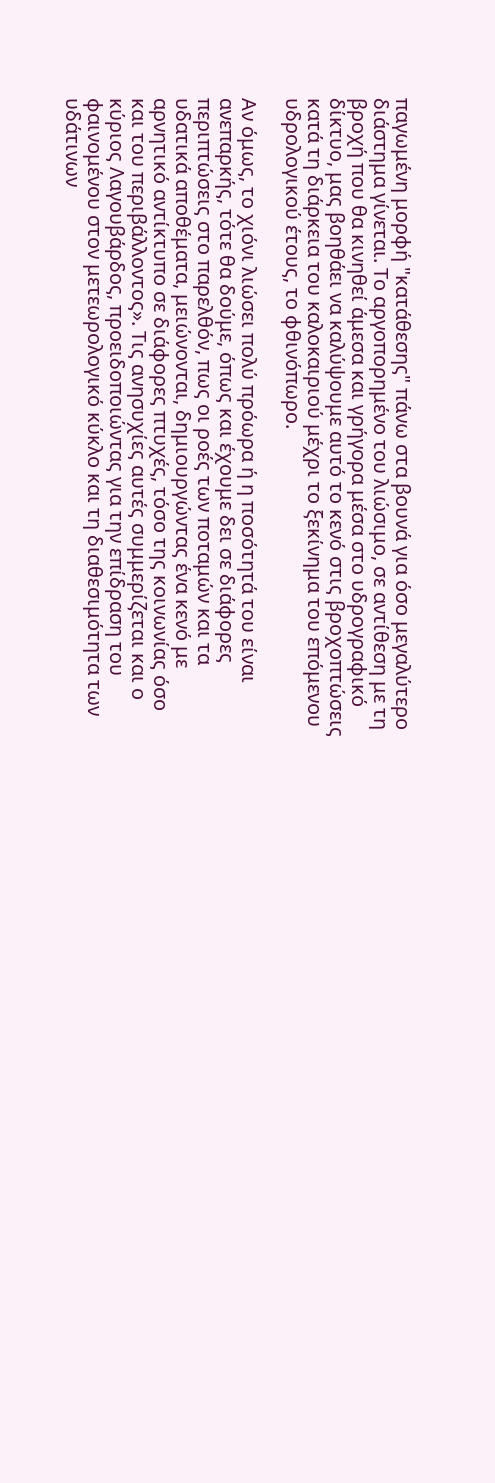παγωμένη μορφή "κατάθεσης" πάνω στα βουνά για όσο μεγαλύτερο διάστημα γίνεται. Το αργοπορημένο του λιώσιμο, σε αντίθεση με τη βροχή που θα κινηθεί άμεσα και γρήγορα μέσα στο υδρογραφικό δίκτυο, μας βοηθάει να καλύψουμε αυτό το κενό στις βροχοπτώσεις κατά τη διάρκεια του καλοκαιριού μέχρι το ξεκίνημα του επόμενου υδρολογικού έτους, το φθινόπωρο.

Αν όμως, το χιόνι λιώσει πολύ πρόωρα ή η ποσότητά του είναι ανεπαρκής, τότε θα δούμε, όπως και έχουμε δει σε διάφορες περιπτώσεις στο παρελθόν, πως οι ροές των ποταμών και τα υδατικά αποθέματα, μειώνονται, δημιουργώντας ένα κενό με αρνητικό αντίκτυπο σε διάφορες πτυχές, τόσο της κοινωνίας όσο και του περιβάλλοντος». Τις ανησυχίες αυτές συμμερίζεται και ο κύριος Λαγουβάρδος, προειδοποιώντας για την επίδραση του φαινομένου στον μετεωρολογικό κύκλο και τη διαθεσιμότητα των υδάτινων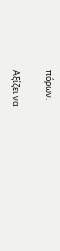πόρων.

Αξίζει να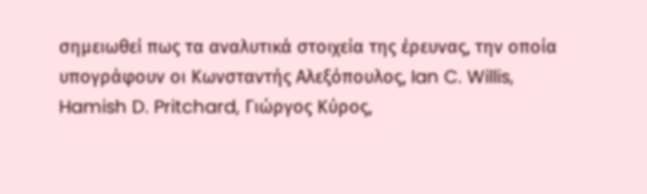σημειωθεί πως τα αναλυτικά στοιχεία της έρευνας, την οποία υπογράφουν οι Κωνσταντής Αλεξόπουλος, Ian C. Willis, Hamish D. Pritchard, Γιώργος Κύρος,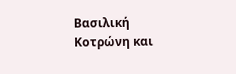Βασιλική Κοτρώνη και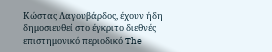Κώστας Λαγουβάρδος, έχουν ήδη δημοσιευθεί στο έγκριτο διεθνές επιστημονικό περιοδικό The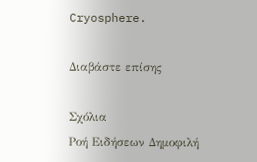Cryosphere.

Διαβάστε επίσης

Σχόλια
Ροή Ειδήσεων Δημοφιλή